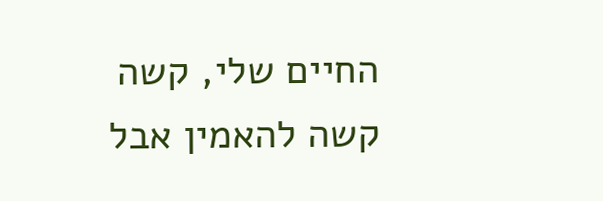החיים שלי, קשה קשה להאמין אבל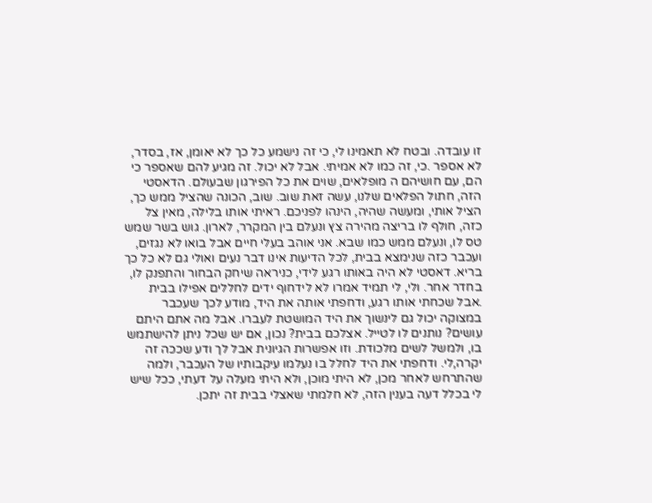זו עובדה. ובטח לא תאמינו לי, כי זה נישמע כל כך לא יאומן, אז, בסדר, לא אספר .כי, זה כמו לא אמיתי. אבל לא יכול. זה מגיע להם שאספר כי הם, עם חושיהם ה מופלאים, שוים את כל הפירגון שבעולם. הדאסטי הזה, חתול הפלאים שלנו, עשה זאת שוב. שוב, הכונה שהציל ממש כך, הציל אותי, ומעשה שהיה, הינהו לפניכם. ראיתי אותו בלילה, מאין צל כזה, חולף לו בריצה מהירה צץ ונעלם בין המקרר, לארון. גוש בשר שמש טס לו, ונעלם ממש כמו שבא. אני אוהב בעלי חיים אבל בואו לא נגזים, ועכבר כזה שנימצא בבית, לכל הדיעות אינו דבר נעים ואולי גם לא כל כך בריא. דאסטי לא היה באותו רגע לידי, כניראה שיחק הבחור והתפנק לו, בחדר אחר. ולי, לי תמיד אמרו לא לידחוף ידים לחללים אפילו בבית .אבל שכחתי אותו רגע, ודחפתי אותה את היד, מודע לכך שעכבר במצוקה יכול גם לינשוך את היד המושטת לעברו. אבל מה אתם היתם עושים? נותנים לו לטייל. אצלכם בבית? נכון, אם יש שכל ניתן להישתמש בו, ולמשל לשים מלכודת. וזו אפשרות הגיונית אבל לך ודע שככה זה יקרה,לי. ודחפתי את היד לחלל בו נעלמו עיקבותיו של העכבר, ולמה שהתרחש לאחר מכן, לא היתי מוכן, ולא היתי מעלה על דעתי, ככל שיש לי בכלל דעה בענין הזה, לא חלמתי שאצלי בבית זה יתכן.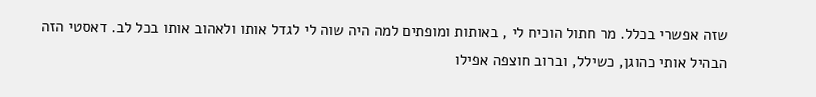שזה אפשרי בכלל. מר חתול הוכיח לי , באותות ומופתים למה היה שוה לי לגדל אותו ולאהוב אותו בכל לב. דאסטי הזה הבהיל אותי כהוגן, כשילל, וברוב חוצפה אפילו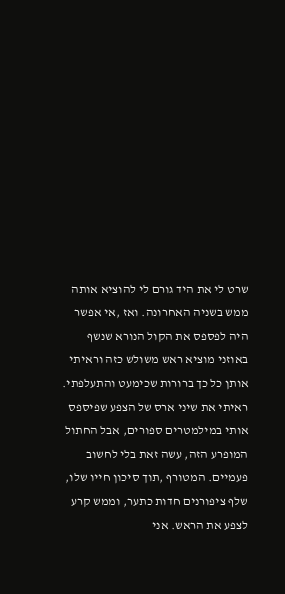שרט לי את היד גורם לי להוציא אותה ממש בשניה האחרונה. ואז ,אי אפשר היה לפספס את הקול הנורא שנשף באוזני מוציא ראש משולש כזה וראיתי אותן כל כך ברורות שכימעט והתעלפתי. ראיתי את שיני ארס של הצפע שפיספס אותי במילמטרים ספורים, אבל החתול המופרע הזה, עשה זאת בלי לחשוב פעמיים. המטורף ,תוך סיכון חייו שלו, שלף ציפורנים חדות כתער, וממש קרע לצפע את הראש. אני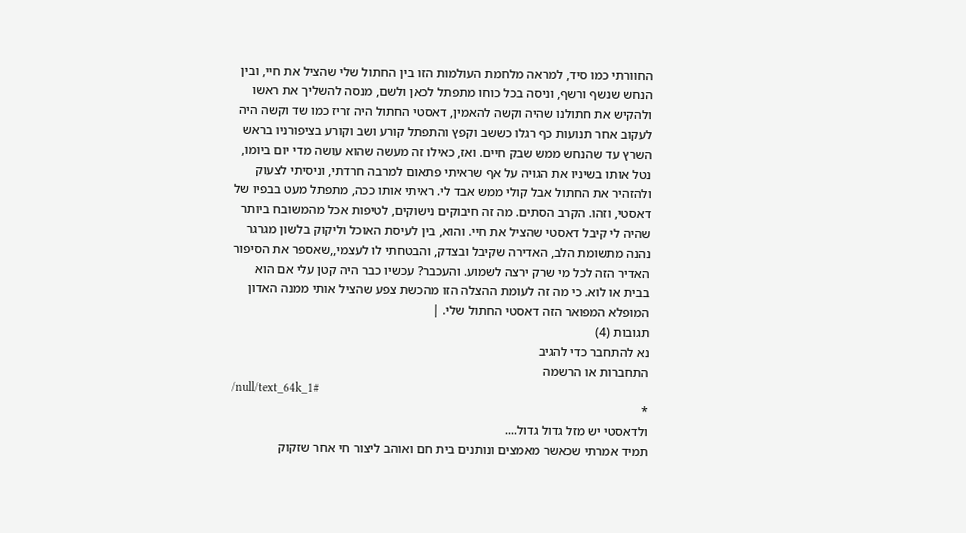החוורתי כמו סיד, למראה מלחמת העולמות הזו בין החתול שלי שהציל את חיי, ובין הנחש שנשף ורשף, וניסה בכל כוחו מתפתל לכאן ולשם, מנסה להשליך את ראשו ולהקיש את חתולנו שהיה וקשה להאמין, דאסטי החתול היה זריז כמו שד וקשה היה לעקוב אחר תנועות כף רגלו כששב וקפץ והתפתל קורע ושב וקורע בציפורניו בראש השרץ עד שהנחש ממש שבק חיים. ואז, כאילו זה מעשה שהוא עושה מדי יום ביומו, נטל אותו בשיניו את הגויה על אף שראיתי פתאום למרבה חרדתי, וניסיתי לצעוק ולהזהיר את החתול אבל קולי ממש אבד לי. ראיתי אותו ככה, מתפתל מעט בבפיו של דאסטי, וזהו. הקרב הסתים. מה זה חיבוקים נישוקים, לטיפות אכל מהמשובח ביותר שהיה לי קיבל דאסטי שהציל את חיי. והוא, בין לעיסת האוכל וליקוק בלשון מגרגר נהנה מתשומת הלב, האדירה שקיבל ובצדק, והבטחתי לו לעצמי,,שאספר את הסיפור האדיר הזה לכל מי שרק ירצה לשמוע. והעכבר? עכשיו כבר היה קטן עלי אם הוא בבית או לוא. כי מה זה לעומת ההצלה הזו מהכשת צפע שהציל אותי ממנה האדון המופלא המפואר הזה דאסטי החתול שלי. |
תגובות (4)
נא להתחבר כדי להגיב
התחברות או הרשמה
/null/text_64k_1#
*
ולדאסטי יש מזל גדול גדול....
תמיד אמרתי שכאשר מאמצים ונותנים בית חם ואוהב ליצור חי אחר שזקוק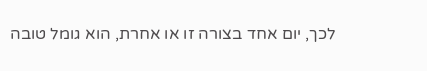לכך, יום אחד בצורה זו או אחרת, הוא גומל טובה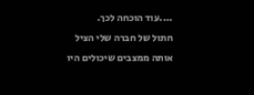....עוד הוכחה לכך.
חתול של חברה שלי הציל אותה ממצבים שיכולים היו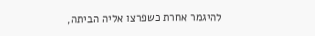להיגמר אחרת כשפרצו אליה הביתה,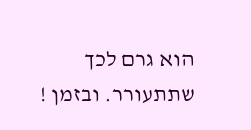הוא גרם לכך שתתעורר. ובזמן !